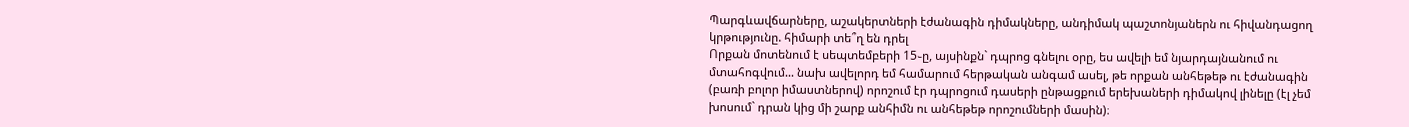Պարգևավճարները, աշակերտների էժանագին դիմակները, անդիմակ պաշտոնյաներն ու հիվանդացող կրթությունը. հիմարի տե՞ղ են դրել
Որքան մոտենում է սեպտեմբերի 15֊ը, այսինքն` դպրոց գնելու օրը, ես ավելի եմ նյարդայնանում ու մտահոգվում... նախ ավելորդ եմ համարում հերթական անգամ ասել, թե որքան անհեթեթ ու էժանագին (բառի բոլոր իմաստներով) որոշում էր դպրոցում դասերի ընթացքում երեխաների դիմակով լինելը (էլ չեմ խոսում` դրան կից մի շարք անհիմն ու անհեթեթ որոշումների մասին)։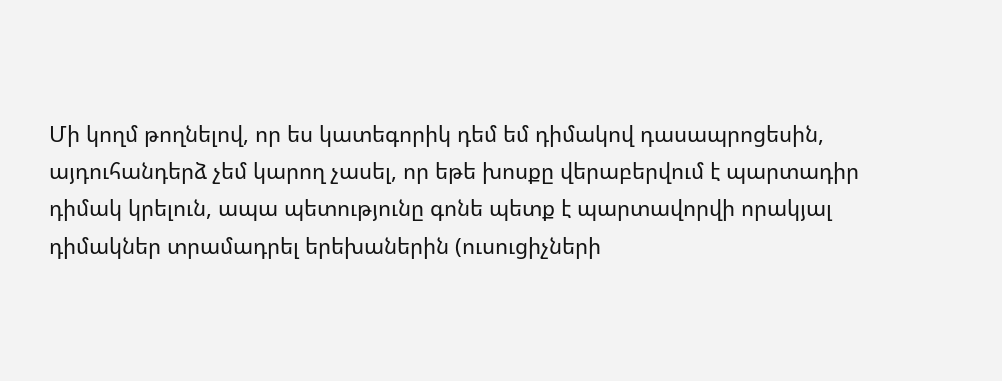Մի կողմ թողնելով, որ ես կատեգորիկ դեմ եմ դիմակով դասապրոցեսին, այդուհանդերձ չեմ կարող չասել, որ եթե խոսքը վերաբերվում է պարտադիր դիմակ կրելուն, ապա պետությունը գոնե պետք է պարտավորվի որակյալ դիմակներ տրամադրել երեխաներին (ուսուցիչների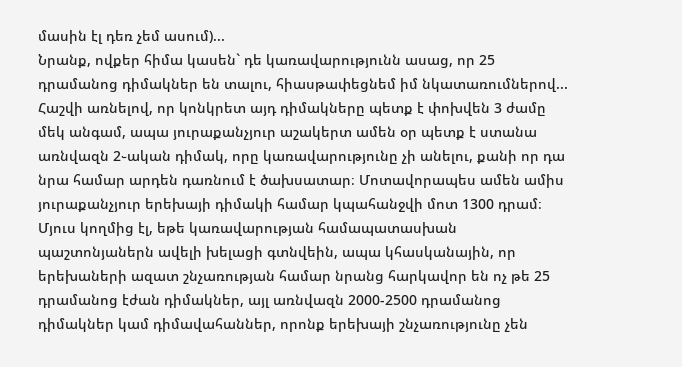մասին էլ դեռ չեմ ասում)...
Նրանք, ովքեր հիմա կասեն` դե կառավարությունն ասաց, որ 25 դրամանոց դիմակներ են տալու, հիասթափեցնեմ իմ նկատառումներով...
Հաշվի առնելով, որ կոնկրետ այդ դիմակները պետք է փոխվեն 3 ժամը մեկ անգամ, ապա յուրաքանչյուր աշակերտ ամեն օր պետք է ստանա առնվազն 2֊ական դիմակ, որը կառավարությունը չի անելու, քանի որ դա նրա համար արդեն դառնում է ծախսատար։ Մոտավորապես ամեն ամիս յուրաքանչյուր երեխայի դիմակի համար կպահանջվի մոտ 1300 դրամ։
Մյուս կողմից էլ, եթե կառավարության համապատասխան պաշտոնյաներն ավելի խելացի գտնվեին, ապա կհասկանային, որ երեխաների ազատ շնչառության համար նրանց հարկավոր են ոչ թե 25 դրամանոց էժան դիմակներ, այլ առնվազն 2000-2500 դրամանոց դիմակներ կամ դիմավահաններ, որոնք երեխայի շնչառությունը չեն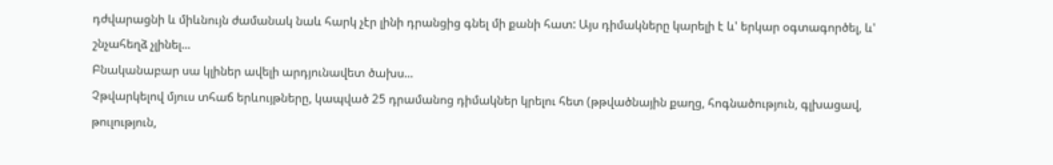դժվարացնի և միևնույն ժամանակ նաև հարկ չէր լինի դրանցից գնել մի քանի հատ: Այս դիմակները կարելի է և' երկար օգտագործել, և' շնչահեղձ չլինել...
Բնականաբար սա կլիներ ավելի արդյունավետ ծախս...
Չթվարկելով մյուս տհաճ երևույթները, կապված 25 դրամանոց դիմակներ կրելու հետ (թթվածնային քաղց, հոգնածություն, գլխացավ, թուլություն,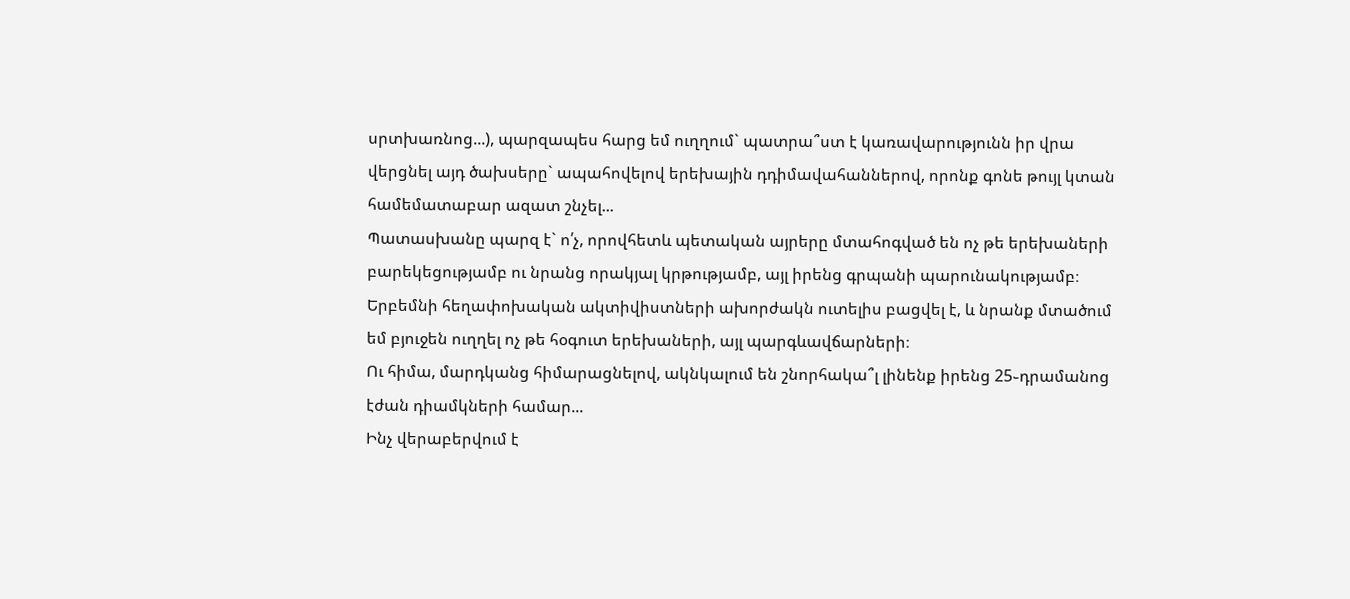սրտխառնոց...), պարզապես հարց եմ ուղղում` պատրա՞ստ է կառավարությունն իր վրա վերցնել այդ ծախսերը` ապահովելով երեխային դդիմավահաններով, որոնք գոնե թույլ կտան համեմատաբար ազատ շնչել...
Պատասխանը պարզ է` ո՛չ, որովհետև պետական այրերը մտահոգված են ոչ թե երեխաների բարեկեցությամբ ու նրանց որակյալ կրթությամբ, այլ իրենց գրպանի պարունակությամբ։ Երբեմնի հեղափոխական ակտիվիստների ախորժակն ուտելիս բացվել է, և նրանք մտածում եմ բյուջեն ուղղել ոչ թե հօգուտ երեխաների, այլ պարգևավճարների։
Ու հիմա, մարդկանց հիմարացնելով, ակնկալում են շնորհակա՞լ լինենք իրենց 25֊դրամանոց էժան դիամկների համար...
Ինչ վերաբերվում է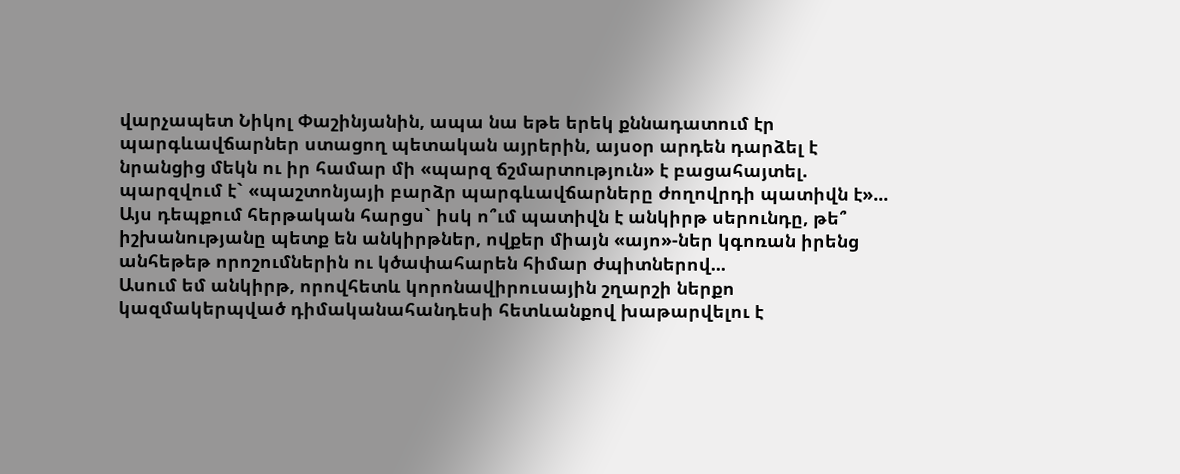վարչապետ Նիկոլ Փաշինյանին, ապա նա եթե երեկ քննադատում էր պարգևավճարներ ստացող պետական այրերին, այսօր արդեն դարձել է նրանցից մեկն ու իր համար մի «պարզ ճշմարտություն» է բացահայտել. պարզվում է` «պաշտոնյայի բարձր պարգևավճարները ժողովրդի պատիվն է»...
Այս դեպքում հերթական հարցս` իսկ ո՞ւմ պատիվն է անկիրթ սերունդը, թե՞ իշխանությանը պետք են անկիրթներ, ովքեր միայն «այո»-ներ կգոռան իրենց անհեթեթ որոշումներին ու կծափահարեն հիմար ժպիտներով...
Ասում եմ անկիրթ, որովհետև կորոնավիրուսային շղարշի ներքո կազմակերպված դիմականահանդեսի հետևանքով խաթարվելու է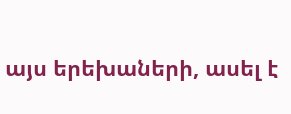այս երեխաների, ասել է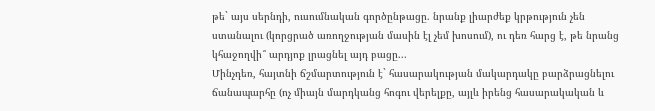թե` այս սերնդի, ուսումնական գործընթացը. նրանք լիարժեք կրթություն չեն ստանալու (կորցրած առողջության մասին էլ չեմ խոսում), ու դեռ հարց է, թե նրանց կհաջողվի՞ արդյոք լրացնել այդ բացը...
Մինչդեռ, հայտնի ճշմարտություն է` հասարակության մակարդակը բարձրացնելու ճանապարհը (ոչ միայն մարդկանց հոգու վերելքը, այլև իրենց հասարակական և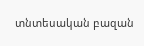տնտեսական բազան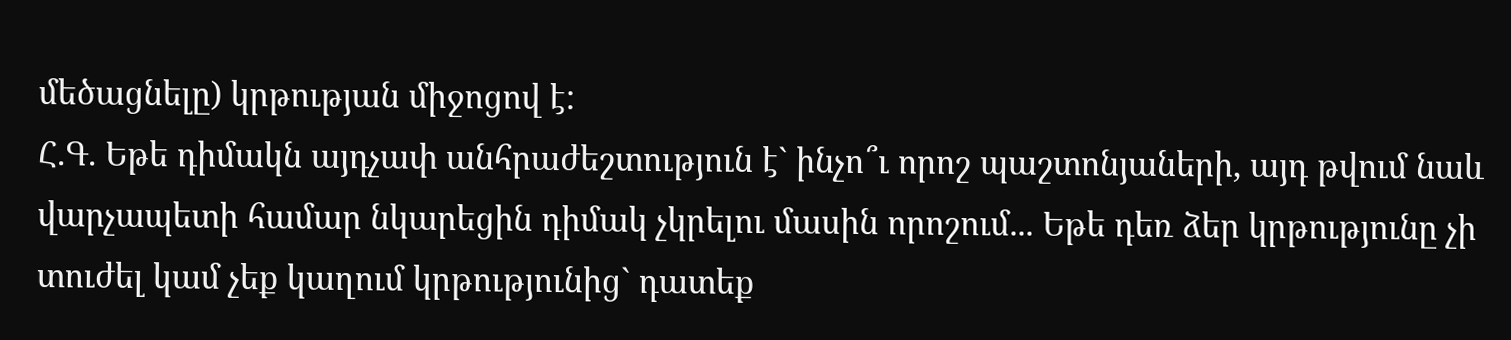մեծացնելը) կրթության միջոցով է:
Հ.Գ. Եթե դիմակն այդչափ անհրաժեշտություն է` ինչո՞ւ որոշ պաշտոնյաների, այդ թվում նաև վարչապետի համար նկարեցին դիմակ չկրելու մասին որոշում... Եթե դեռ ձեր կրթությունը չի տուժել կամ չեք կաղում կրթությունից` դատեք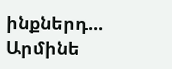ինքներդ...
Արմինե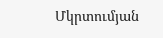Մկրտումյան